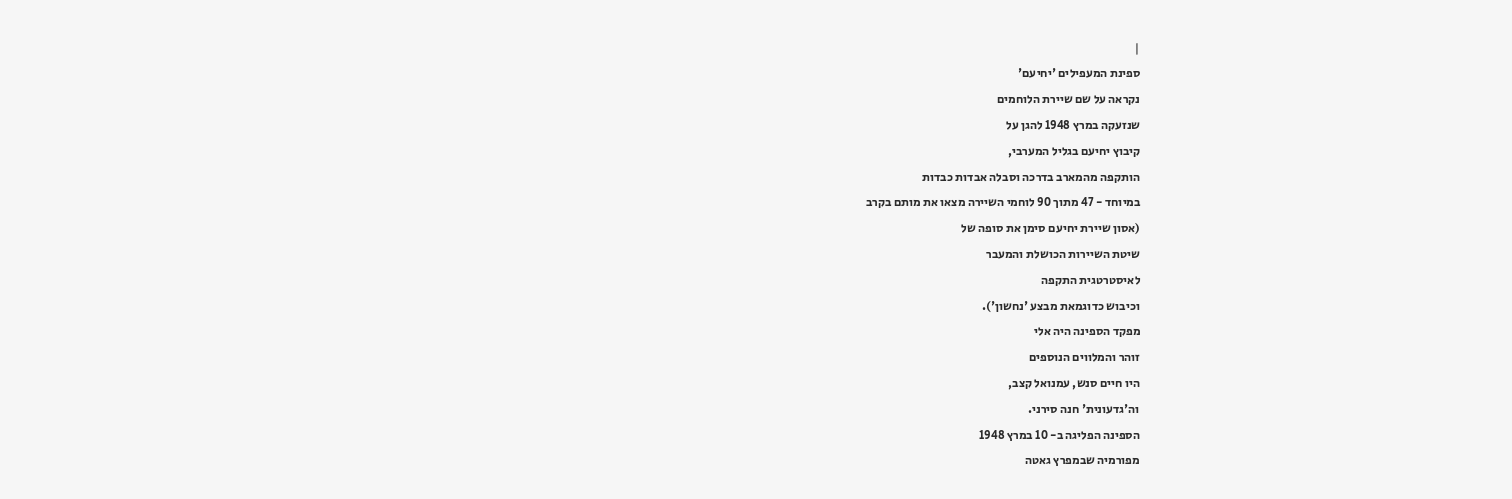|
ספינת המעפילים 'יחיעם'
נקראה על שם שיירת הלוחמים
שנזעקה במרץ 1948 להגן על
קיבוץ יחיעם בגליל המערבי,
הותקפה מהמארב בדרכה וסבלה אבדות כבדות
במיוחד - 47 מתוך 90 לוחמי השיירה מצאו את מותם בקרב
(אסון שיירת יחיעם סימן את סופה של
שיטת השיירות הכושלת והמעבר
לאיסטרטגית התקפה
וכיבוש כדוגמאת מבצע 'נחשון').
מפקד הספינה היה אלי
זוהר והמלווים הנוספים
היו חיים סנש, עמנואל קצב,
וה'גדעונית' חנה סירני.
הספינה הפליגה ב- 10 במרץ 1948
מפורמיה שבמפרץ גאטה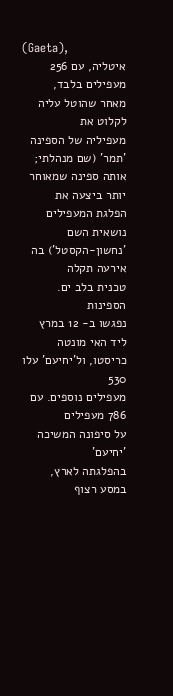(Gaeta),
איטליה, עם 256 מעפילים בלבד,
מאחר שהוטל עליה לקלוט את
מעפיליה של הספינה 'תמר' (שם מנהלתי; אותה ספינה שמאוחר יותר ביצעה את הפלגת המעפילים נושאית השם
'נחשון-הקסטל') בה אירעה תקלה
טכנית בלב ים. הספינות
נפגשו ב- 12 במרץ ליד האי מונטה
כריסטו, ול'יחיעם' עלו 530
מעפילים נוספים. עם 786 מעפילים
על סיפונה המשיכה 'יחיעם'
בהפלגתה לארץ, במסע רצוף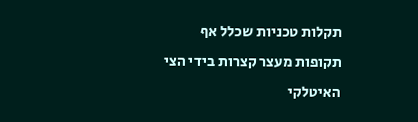תקלות טכניות שכלל אף
תקופות מעצר קצרות בידי הצי
האיטלקי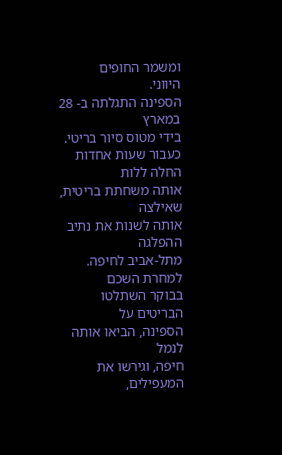ומשמר החופים
היווני.
הספינה התגלתה ב- 28 במארץ
בידי מטוס סיור בריטי.
כעבור שעות אחדות החלה ללות
אותה משחתת בריטית, שאילצה
אותה לשנות את נתיב ההפלגה
מתל-אביב לחיפה. למחרת השכם
בבוקר השתלטו הבריטים על
הספינה, הביאו אותה לנמל
חיפה, וגירשו את המעפילים,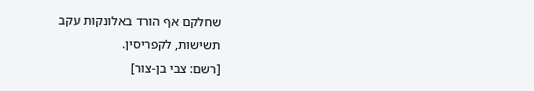שחלקם אף הורד באלונקות עקב
תשישות, לקפריסין.
[רשם: צבי בן-צור]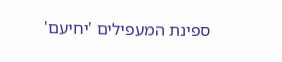ספינת המעפילים 'יחיעם'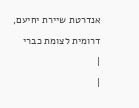אנדרטת שיירת יחיעם, דרומית לצומת כברי
|
|